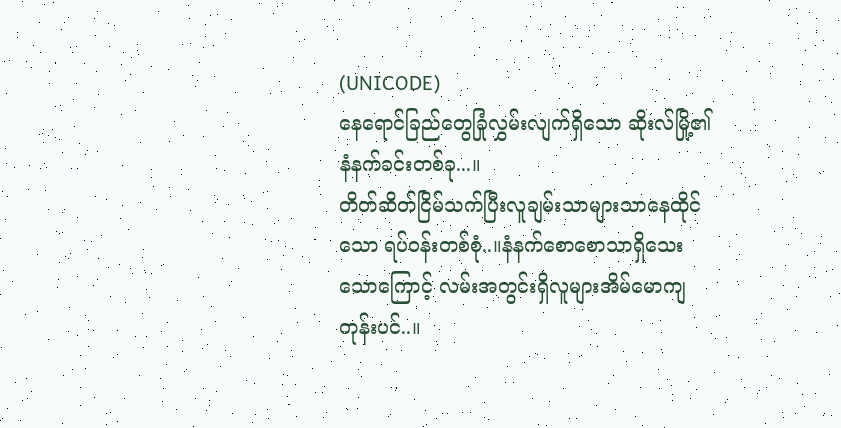(UNICODE)
နေရောင်ခြည်တွေခြုံလွှမ်းလျက်ရှိသော ဆိုးလ်မြို့၏နံနက်ခင်းတစ်ခု...။
တိတ်ဆိတ်ငြိမ်သက်ပြီးလူချမ်းသာများသာနေထိုင်သော ရပ်ဝန်းတစ်စုံ..။နံနက်စောစောသာရှိသေးသောကြောင့် လမ်းအတွင်းရှိလူများအိမ်မောကျတုန်းပင်..။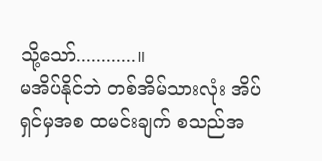သို့သော်............။
မအိပ်နိုင်ဘဲ တစ်အိမ်သားလုံး အိပ်ရှင်မှအစ ထမင်းချက် စသည်အ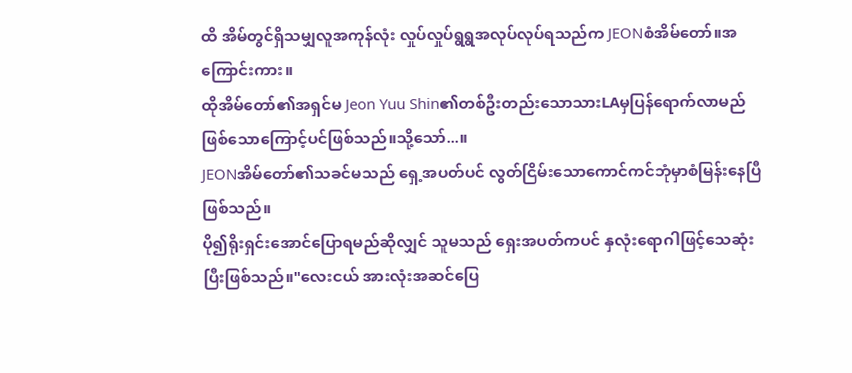ထိ အိမ်တွင်ရှိသမျှလူအကုန်လုံး လှုပ်လှုပ်ရွရွအလုပ်လုပ်ရသည်က JEONစံအိမ်တော်။အကြောင်းကား။
ထိုအိမ်တော်၏အရှင်မ Jeon Yuu Shin၏တစ်ဦးတည်းသောသားLAမှပြန်ရောက်လာမည်ဖြစ်သောကြောင့်ပင်ဖြစ်သည်။သို့သော်...။
JEONအိမ်တော်၏သခင်မသည် ရှေ့အပတ်ပင် လွတ်ငြိမ်းသောကောင်ကင်ဘုံမှာစံမြန်းနေပြီဖြစ်သည်။
ပို၍ရိုးရှင်းအောင်ပြောရမည်ဆိုလျှင် သူမသည် ရှေးအပတ်ကပင် နှလုံးရောဂါဖြင့်သေဆုံးပြီးဖြစ်သည်။"လေးငယ် အားလုံးအဆင်ပြေ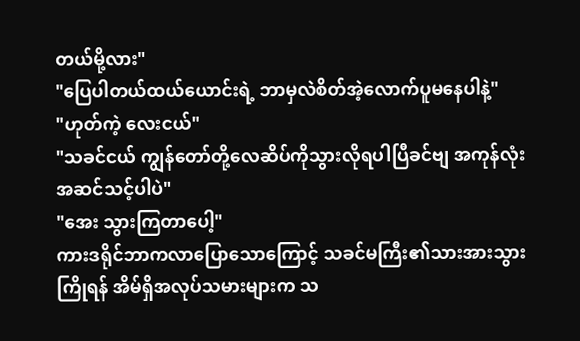တယ်မို့လား"
"ပြေပါတယ်ထယ်ယောင်းရဲ့ ဘာမှလဲစိတ်အဲ့လောက်ပူမနေပါနဲ့"
"ဟုတ်ကဲ့ လေးငယ်"
"သခင်ငယ် ကျွန်တော်တို့လေဆိပ်ကိုသွားလိုရပါပြီခင်ဗျ အကုန်လုံးအဆင်သင့်ပါပဲ"
"အေး သွားကြတာပေါ့"
ကားဒရိုင်ဘာကလာပြောသောကြောင့် သခင်မကြီး၏သားအားသွားကြိုရန် အိမ်ရှိအလုပ်သမားများက သ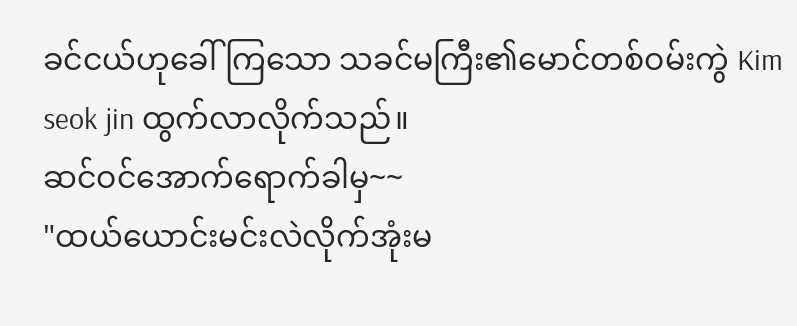ခင်ငယ်ဟုခေါ်ကြသော သခင်မကြီး၏မောင်တစ်ဝမ်းကွဲ Kim seok jin ထွက်လာလိုက်သည်။
ဆင်ဝင်အောက်ရောက်ခါမှ~~
"ထယ်ယောင်းမင်းလဲလိုက်အုံးမ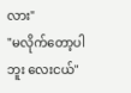လား"
"မလိုက်တော့ပါဘူး လေးငယ်"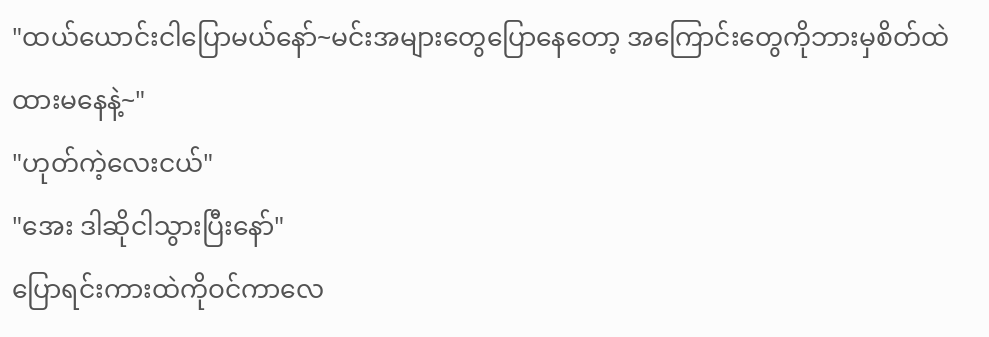"ထယ်ယောင်းငါပြောမယ်နော်~မင်းအများတွေပြောနေတော့ အကြောင်းတွေကိုဘားမှစိတ်ထဲထားမနေနဲ့~"
"ဟုတ်ကဲ့လေးငယ်"
"အေး ဒါဆိုငါသွားပြီးနော်"
ပြောရင်းကားထဲကိုဝင်ကာလေ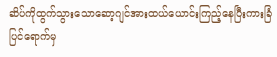ဆိပ်ကိုထွက်သွားသောဆော့ဂျင်အားထယ်ယောင်းကြည့်နေပြီးကားခြံပြင်ရောက်မှ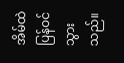အိမ်ထဲပြန်ဝင်သွားသည်။